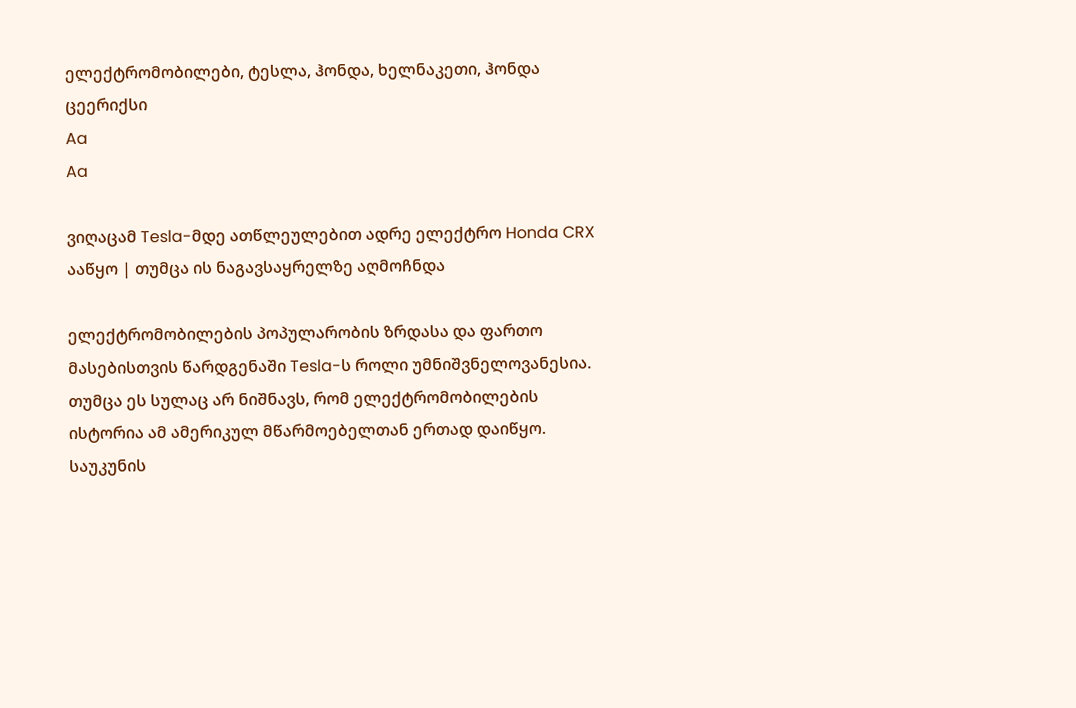ელექტრომობილები, ტესლა, ჰონდა, ხელნაკეთი, ჰონდა ცეერიქსი
Aa
Aa

ვიღაცამ Tesla-მდე ათწლეულებით ადრე ელექტრო Honda CRX ააწყო | თუმცა ის ნაგავსაყრელზე აღმოჩნდა

ელექტრომობილების პოპულარობის ზრდასა და ფართო მასებისთვის წარდგენაში Tesla-ს როლი უმნიშვნელოვანესია. თუმცა ეს სულაც არ ნიშნავს, რომ ელექტრომობილების ისტორია ამ ამერიკულ მწარმოებელთან ერთად დაიწყო. საუკუნის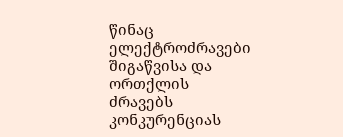წინაც ელექტროძრავები შიგაწვისა და ორთქლის ძრავებს კონკურენციას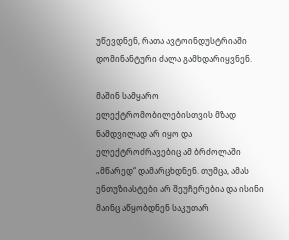უწევდნენ, რათა ავტოინდუსტრიაში დომინანტური ძალა გამხდარიყვნენ.

მაშინ სამყარო ელექტრომობილებისთვის მზად ნამდვილად არ იყო და ელექტროძრავებიც ამ ბრძოლაში „მწარედ“ დამარცხდნენ. თუმცა, ამას ენთუზიასტები არ შეუჩერებია და ისინი მაინც აწყობდნენ საკუთარ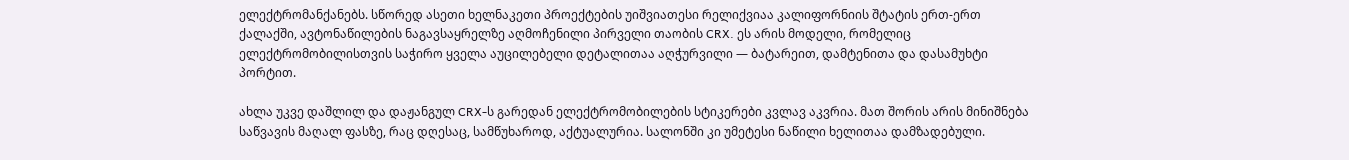ელექტრომანქანებს. სწორედ ასეთი ხელნაკეთი პროექტების უიშვიათესი რელიქვიაა კალიფორნიის შტატის ერთ-ერთ ქალაქში, ავტონაწილების ნაგავსაყრელზე აღმოჩენილი პირველი თაობის CRX. ეს არის მოდელი, რომელიც ელექტრომობილისთვის საჭირო ყველა აუცილებელი დეტალითაა აღჭურვილი — ბატარეით, დამტენითა და დასამუხტი პორტით.

ახლა უკვე დაშლილ და დაჟანგულ CRX-ს გარედან ელექტრომობილების სტიკერები კვლავ აკვრია. მათ შორის არის მინიშნება საწვავის მაღალ ფასზე, რაც დღესაც, სამწუხაროდ, აქტუალურია. სალონში კი უმეტესი ნაწილი ხელითაა დამზადებული.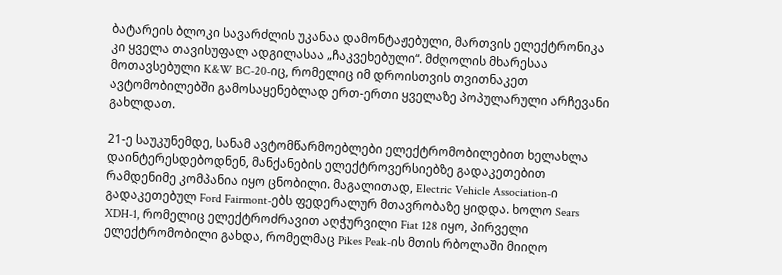ბატარეის ბლოკი სავარძლის უკანაა დამონტაჟებული, მართვის ელექტრონიკა კი ყველა თავისუფალ ადგილასაა „ჩაკვეხებული“. მძღოლის მხარესაა მოთავსებული K&W BC-20-იც, რომელიც იმ დროისთვის თვითნაკეთ ავტომობილებში გამოსაყენებლად ერთ-ერთი ყველაზე პოპულარული არჩევანი გახლდათ.

21-ე საუკუნემდე, სანამ ავტომწარმოებლები ელექტრომობილებით ხელახლა დაინტერესდებოდნენ, მანქანების ელექტროვერსიებზე გადაკეთებით რამდენიმე კომპანია იყო ცნობილი. მაგალითად, Electric Vehicle Association-ი გადაკეთებულ Ford Fairmont-ებს ფედერალურ მთავრობაზე ყიდდა. ხოლო Sears XDH-1, რომელიც ელექტროძრავით აღჭურვილი Fiat 128 იყო, პირველი ელექტრომობილი გახდა, რომელმაც Pikes Peak-ის მთის რბოლაში მიიღო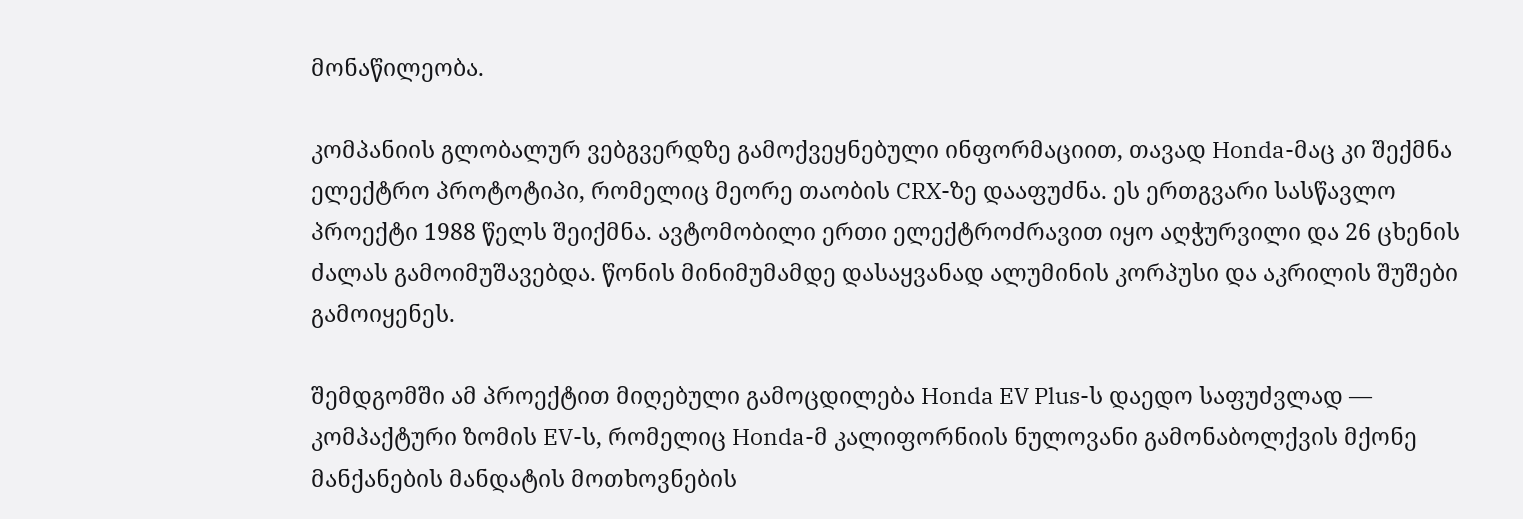მონაწილეობა.

კომპანიის გლობალურ ვებგვერდზე გამოქვეყნებული ინფორმაციით, თავად Honda-მაც კი შექმნა ელექტრო პროტოტიპი, რომელიც მეორე თაობის CRX-ზე დააფუძნა. ეს ერთგვარი სასწავლო პროექტი 1988 წელს შეიქმნა. ავტომობილი ერთი ელექტროძრავით იყო აღჭურვილი და 26 ცხენის ძალას გამოიმუშავებდა. წონის მინიმუმამდე დასაყვანად ალუმინის კორპუსი და აკრილის შუშები გამოიყენეს.

შემდგომში ამ პროექტით მიღებული გამოცდილება Honda EV Plus-ს დაედო საფუძვლად — კომპაქტური ზომის EV-ს, რომელიც Honda-მ კალიფორნიის ნულოვანი გამონაბოლქვის მქონე მანქანების მანდატის მოთხოვნების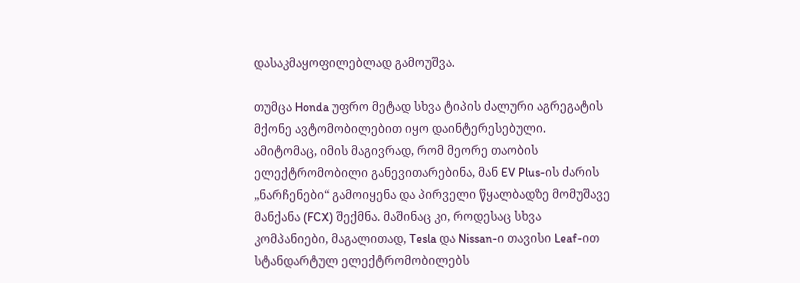დასაკმაყოფილებლად გამოუშვა.

თუმცა Honda უფრო მეტად სხვა ტიპის ძალური აგრეგატის მქონე ავტომობილებით იყო დაინტერესებული. ამიტომაც, იმის მაგივრად, რომ მეორე თაობის ელექტრომობილი განევითარებინა, მან EV Plus-ის ძარის „ნარჩენები“ გამოიყენა და პირველი წყალბადზე მომუშავე მანქანა (FCX) შექმნა. მაშინაც კი, როდესაც სხვა კომპანიები, მაგალითად, Tesla და Nissan-ი თავისი Leaf-ით სტანდარტულ ელექტრომობილებს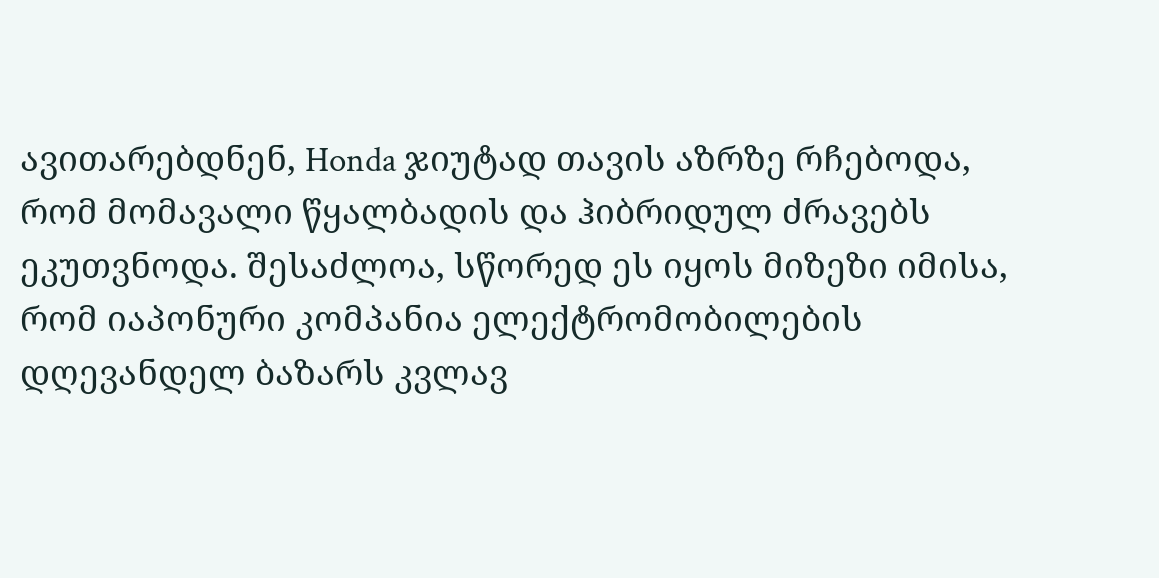ავითარებდნენ, Honda ჯიუტად თავის აზრზე რჩებოდა, რომ მომავალი წყალბადის და ჰიბრიდულ ძრავებს ეკუთვნოდა. შესაძლოა, სწორედ ეს იყოს მიზეზი იმისა, რომ იაპონური კომპანია ელექტრომობილების დღევანდელ ბაზარს კვლავ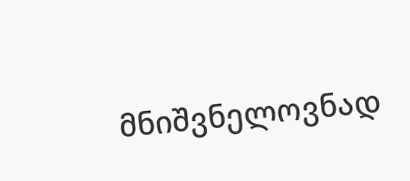მნიშვნელოვნად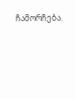ჩამორჩება.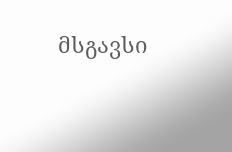მსგავსი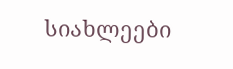სიახლეები